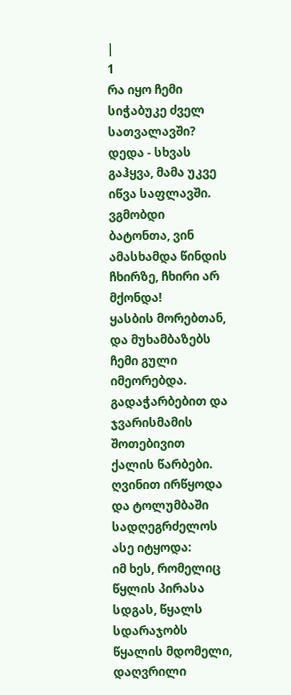|
1
რა იყო ჩემი სიჭაბუკე ძველ სათვალავში? დედა - სხვას გაჰყვა, მამა უკვე იწვა საფლავში.
ვგმობდი ბატონთა, ვინ ამასხამდა წინდის ჩხირზე, ჩხირი არ მქონდა!
ყასბის მორებთან, და მუხამბაზებს ჩემი გული იმეორებდა.
გადაჭარბებით და ჯვარისმამის შოთებივით ქალის წარბები.
ღვინით ირწყოდა და ტოლუმბაში სადღეგრძელოს ასე იტყოდა:
იმ ხეს, რომელიც წყლის პირასა სდგას, წყალს სდარაჯობს წყალის მდომელი,
დაღვრილი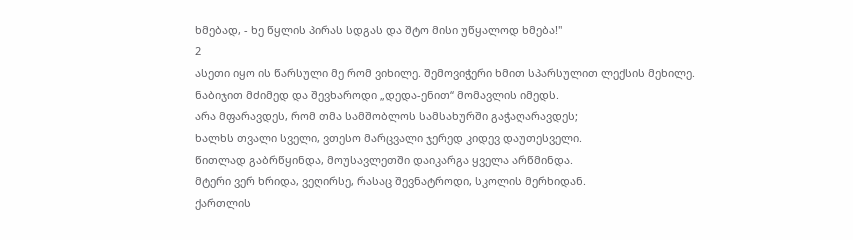ხმებად, - ხე წყლის პირას სდგას და შტო მისი უწყალოდ ხმება!"
2
ასეთი იყო ის წარსული მე რომ ვიხილე. შემოვიჭერი ხმით სპარსულით ლექსის მეხილე.
ნაბიჯით მძიმედ და შევხაროდი „დედა-ენით“ მომავლის იმედს.
არა მფარავდეს, რომ თმა სამშობლოს სამსახურში გაჭაღარავდეს;
ხალხს თვალი სველი, ვთესო მარცვალი ჯერედ კიდევ დაუთესველი.
წითლად გაბრწყინდა, მოუსავლეთში დაიკარგა ყველა არწმინდა.
მტერი ვერ ხრიდა, ვეღირსე, რასაც შევნატროდი, სკოლის მერხიდან.
ქართლის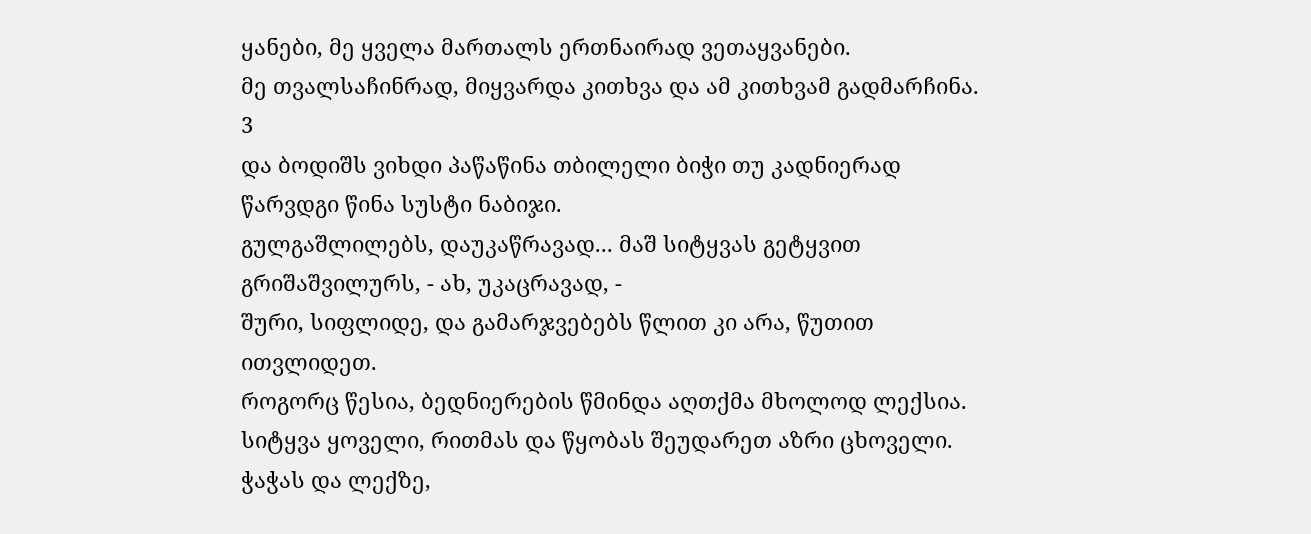ყანები, მე ყველა მართალს ერთნაირად ვეთაყვანები.
მე თვალსაჩინრად, მიყვარდა კითხვა და ამ კითხვამ გადმარჩინა.
3
და ბოდიშს ვიხდი პაწაწინა თბილელი ბიჭი თუ კადნიერად წარვდგი წინა სუსტი ნაბიჯი.
გულგაშლილებს, დაუკაწრავად... მაშ სიტყვას გეტყვით გრიშაშვილურს, - ახ, უკაცრავად, -
შური, სიფლიდე, და გამარჯვებებს წლით კი არა, წუთით ითვლიდეთ.
როგორც წესია, ბედნიერების წმინდა აღთქმა მხოლოდ ლექსია.
სიტყვა ყოველი, რითმას და წყობას შეუდარეთ აზრი ცხოველი.
ჭაჭას და ლექზე,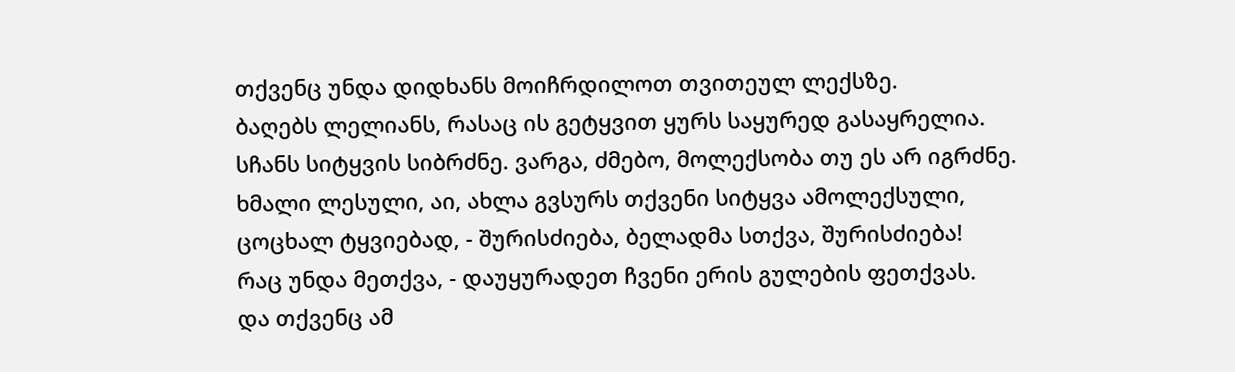თქვენც უნდა დიდხანს მოიჩრდილოთ თვითეულ ლექსზე.
ბაღებს ლელიანს, რასაც ის გეტყვით ყურს საყურედ გასაყრელია.
სჩანს სიტყვის სიბრძნე. ვარგა, ძმებო, მოლექსობა თუ ეს არ იგრძნე.
ხმალი ლესული, აი, ახლა გვსურს თქვენი სიტყვა ამოლექსული,
ცოცხალ ტყვიებად, - შურისძიება, ბელადმა სთქვა, შურისძიება!
რაც უნდა მეთქვა, - დაუყურადეთ ჩვენი ერის გულების ფეთქვას.
და თქვენც ამ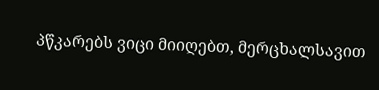პწკარებს ვიცი მიიღებთ, მერცხალსავით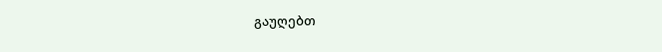გაუღებთ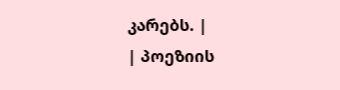კარებს. |
| პოეზიის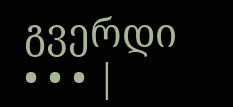გვერდი • • • |